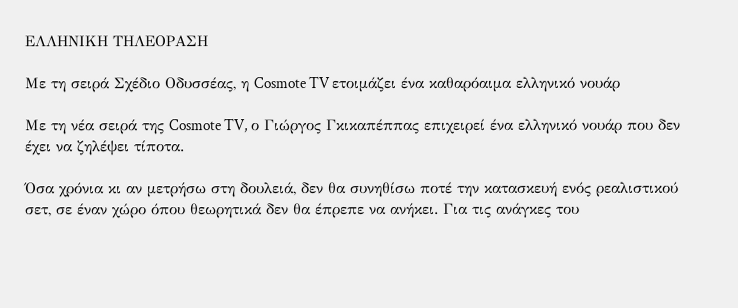ΕΛΛΗΝΙΚΗ ΤΗΛΕΟΡΑΣΗ

Με τη σειρά Σχέδιο Οδυσσέας, η Cosmote TV ετοιμάζει ένα καθαρόαιμα ελληνικό νουάρ

Με τη νέα σειρά της Cosmote TV, ο Γιώργος Γκικαπέππας επιχειρεί ένα ελληνικό νουάρ που δεν έχει να ζηλέψει τίποτα.

Όσα χρόνια κι αν μετρήσω στη δουλειά, δεν θα συνηθίσω ποτέ την κατασκευή ενός ρεαλιστικού σετ, σε έναν χώρο όπου θεωρητικά δεν θα έπρεπε να ανήκει. Για τις ανάγκες του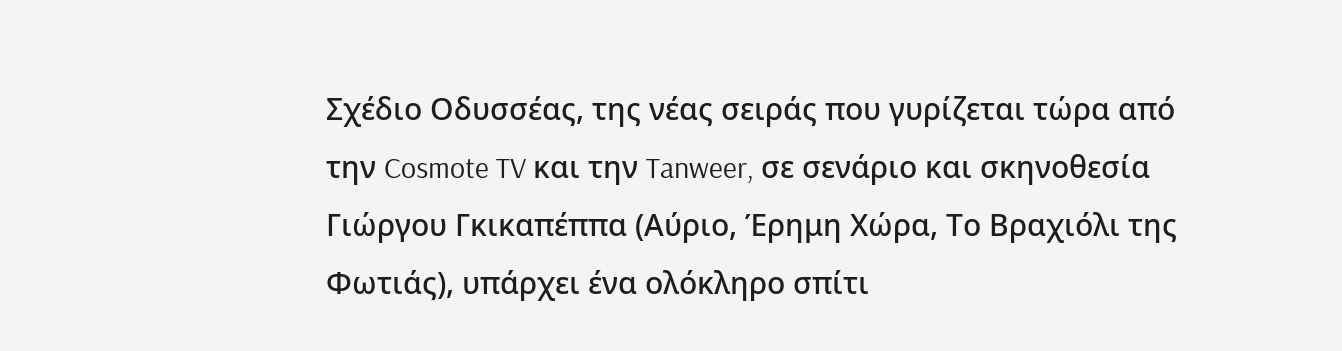Σχέδιο Οδυσσέας, της νέας σειράς που γυρίζεται τώρα από την Cosmote TV και την Tanweer, σε σενάριο και σκηνοθεσία Γιώργου Γκικαπέππα (Αύριο, Έρημη Χώρα, Το Βραχιόλι της Φωτιάς), υπάρχει ένα ολόκληρο σπίτι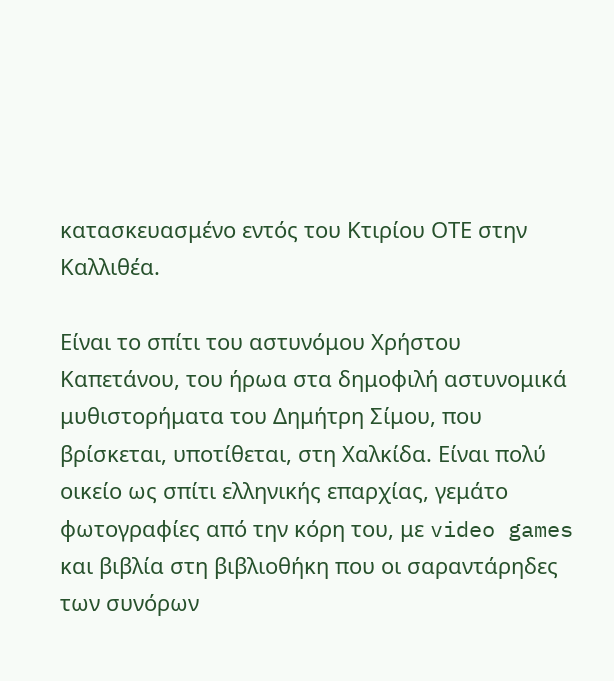κατασκευασμένο εντός του Κτιρίου ΟΤΕ στην Καλλιθέα.

Είναι το σπίτι του αστυνόμου Χρήστου Καπετάνου, του ήρωα στα δημοφιλή αστυνομικά μυθιστορήματα του Δημήτρη Σίμου, που βρίσκεται, υποτίθεται, στη Χαλκίδα. Είναι πολύ οικείο ως σπίτι ελληνικής επαρχίας, γεμάτο φωτογραφίες από την κόρη του, με video games και βιβλία στη βιβλιοθήκη που οι σαραντάρηδες των συνόρων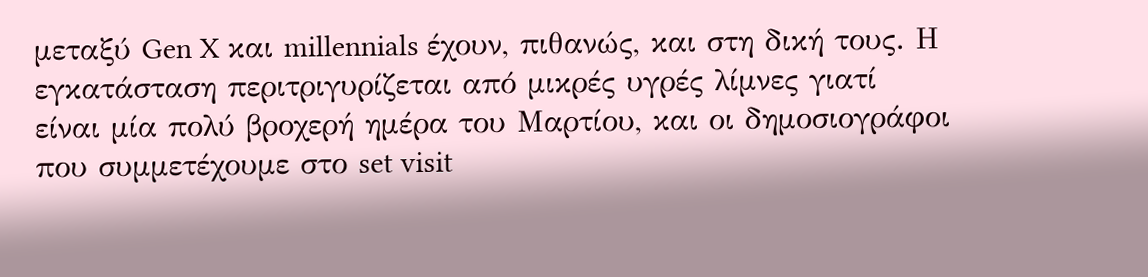μεταξύ Gen X και millennials έχουν, πιθανώς, και στη δική τους. Η εγκατάσταση περιτριγυρίζεται από μικρές υγρές λίμνες γιατί είναι μία πολύ βροχερή ημέρα του Μαρτίου, και οι δημοσιογράφοι που συμμετέχουμε στο set visit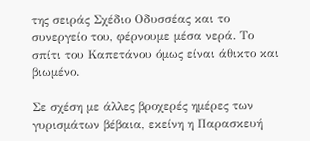της σειράς Σχέδιο Οδυσσέας και το συνεργείο του, φέρνουμε μέσα νερά. Το σπίτι του Καπετάνου όμως είναι άθικτο και βιωμένο.

Σε σχέση με άλλες βροχερές ημέρες των γυρισμάτων βέβαια, εκείνη η Παρασκευή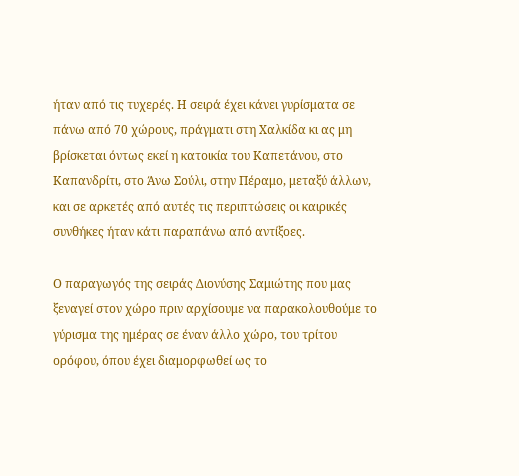ήταν από τις τυχερές. Η σειρά έχει κάνει γυρίσματα σε πάνω από 70 χώρους, πράγματι στη Χαλκίδα κι ας μη βρίσκεται όντως εκεί η κατοικία του Καπετάνου, στο Καπανδρίτι, στο Άνω Σούλι, στην Πέραμο, μεταξύ άλλων, και σε αρκετές από αυτές τις περιπτώσεις οι καιρικές συνθήκες ήταν κάτι παραπάνω από αντίξοες.

Ο παραγωγός της σειράς Διονύσης Σαμιώτης που μας ξεναγεί στον χώρο πριν αρχίσουμε να παρακολουθούμε το γύρισμα της ημέρας σε έναν άλλο χώρο, του τρίτου ορόφου, όπου έχει διαμορφωθεί ως το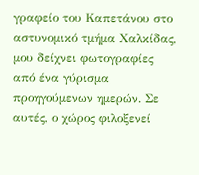γραφείο του Καπετάνου στο αστυνομικό τμήμα Χαλκίδας, μου δείχνει φωτογραφίες από ένα γύρισμα προηγούμενων ημερών. Σε αυτές, ο χώρος φιλοξενεί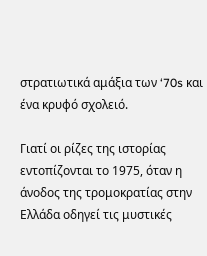στρατιωτικά αμάξια των ‘70s και ένα κρυφό σχολειό.

Γιατί οι ρίζες της ιστορίας εντοπίζονται το 1975, όταν η άνοδος της τρομοκρατίας στην Ελλάδα οδηγεί τις μυστικές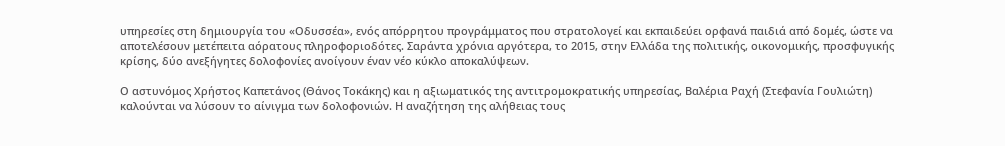υπηρεσίες στη δημιουργία του «Οδυσσέα», ενός απόρρητου προγράμματος που στρατολογεί και εκπαιδεύει ορφανά παιδιά από δομές, ώστε να αποτελέσουν μετέπειτα αόρατους πληροφοριοδότες. Σαράντα χρόνια αργότερα, το 2015, στην Ελλάδα της πολιτικής, οικονομικής, προσφυγικής κρίσης, δύο ανεξήγητες δολοφονίες ανοίγουν έναν νέο κύκλο αποκαλύψεων.

Ο αστυνόμος Χρήστος Καπετάνος (Θάνος Τοκάκης) και η αξιωματικός της αντιτρομοκρατικής υπηρεσίας, Βαλέρια Ραχή (Στεφανία Γουλιώτη) καλούνται να λύσουν το αίνιγμα των δολοφονιών. Η αναζήτηση της αλήθειας τους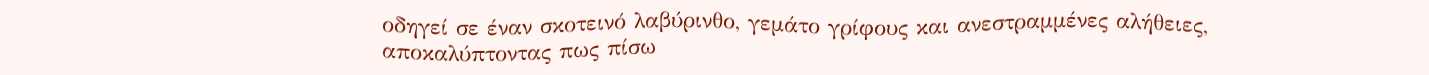οδηγεί σε έναν σκοτεινό λαβύρινθο, γεμάτο γρίφους και ανεστραμμένες αλήθειες, αποκαλύπτοντας πως πίσω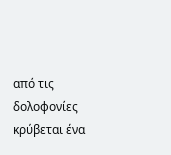από τις δολοφονίες κρύβεται ένα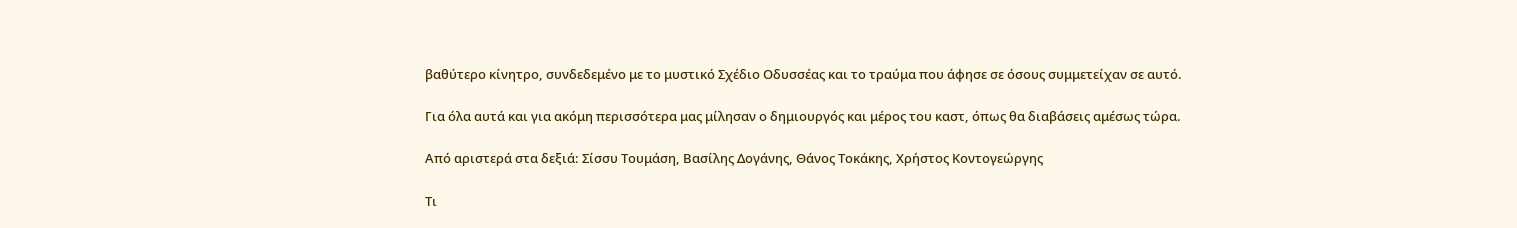βαθύτερο κίνητρο, συνδεδεμένο με το μυστικό Σχέδιο Οδυσσέας και το τραύμα που άφησε σε όσους συμμετείχαν σε αυτό.

Για όλα αυτά και για ακόμη περισσότερα μας μίλησαν ο δημιουργός και μέρος του καστ, όπως θα διαβάσεις αμέσως τώρα.

Από αριστερά στα δεξιά: Σίσσυ Τουμάση, Βασίλης Δογάνης, Θάνος Τοκάκης, Χρήστος Κοντογεώργης

Τι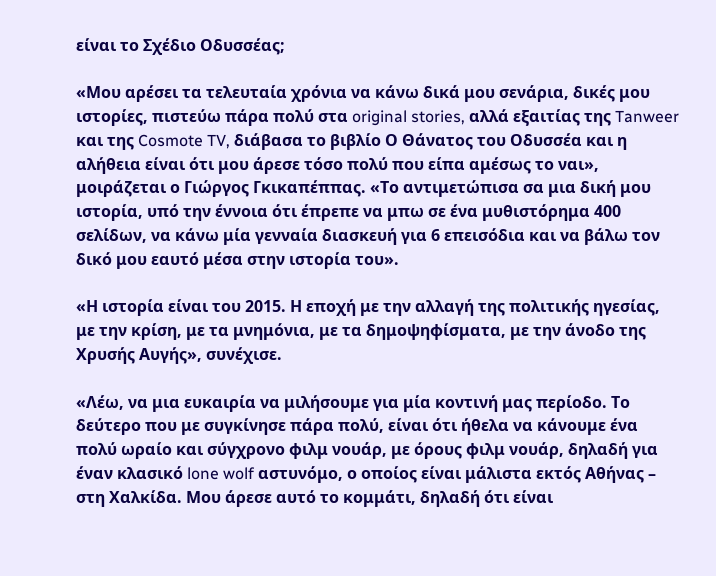είναι το Σχέδιο Οδυσσέας;

«Μου αρέσει τα τελευταία χρόνια να κάνω δικά μου σενάρια, δικές μου ιστορίες, πιστεύω πάρα πολύ στα original stories, αλλά εξαιτίας της Tanweer και της Cosmote TV, διάβασα το βιβλίο Ο Θάνατος του Οδυσσέα και η αλήθεια είναι ότι μου άρεσε τόσο πολύ που είπα αμέσως το ναι», μοιράζεται ο Γιώργος Γκικαπέππας. «Το αντιμετώπισα σα μια δική μου ιστορία, υπό την έννοια ότι έπρεπε να μπω σε ένα μυθιστόρημα 400 σελίδων, να κάνω μία γενναία διασκευή για 6 επεισόδια και να βάλω τον δικό μου εαυτό μέσα στην ιστορία του».

«Η ιστορία είναι του 2015. Η εποχή με την αλλαγή της πολιτικής ηγεσίας, με την κρίση, με τα μνημόνια, με τα δημοψηφίσματα, με την άνοδο της Χρυσής Αυγής», συνέχισε.

«Λέω, να μια ευκαιρία να μιλήσουμε για μία κοντινή μας περίοδο. Το δεύτερο που με συγκίνησε πάρα πολύ, είναι ότι ήθελα να κάνουμε ένα πολύ ωραίο και σύγχρονο φιλμ νουάρ, με όρους φιλμ νουάρ, δηλαδή για έναν κλασικό lone wolf αστυνόμο, ο οποίος είναι μάλιστα εκτός Αθήνας – στη Χαλκίδα. Μου άρεσε αυτό το κομμάτι, δηλαδή ότι είναι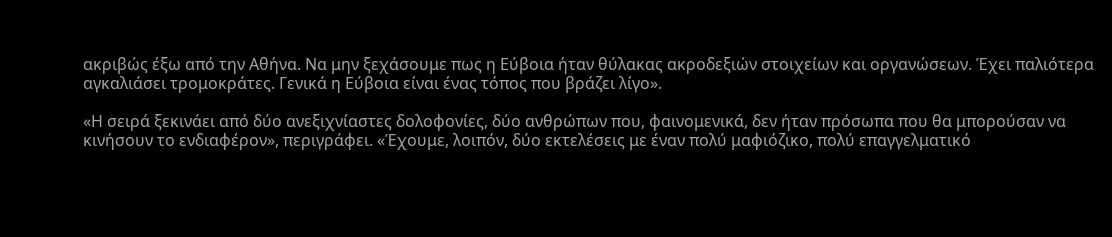ακριβώς έξω από την Αθήνα. Να μην ξεχάσουμε πως η Εύβοια ήταν θύλακας ακροδεξιών στοιχείων και οργανώσεων. Έχει παλιότερα αγκαλιάσει τρομοκράτες. Γενικά η Εύβοια είναι ένας τόπος που βράζει λίγο».

«Η σειρά ξεκινάει από δύο ανεξιχνίαστες δολοφονίες, δύο ανθρώπων που, φαινομενικά, δεν ήταν πρόσωπα που θα μπορούσαν να κινήσουν το ενδιαφέρον», περιγράφει. «Έχουμε, λοιπόν, δύο εκτελέσεις με έναν πολύ μαφιόζικο, πολύ επαγγελματικό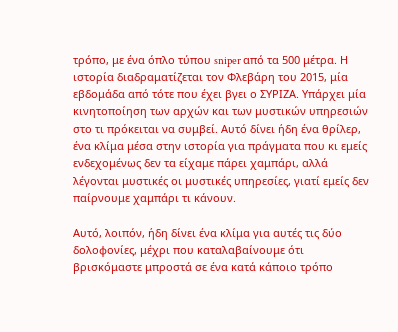τρόπο, με ένα όπλο τύπου sniper από τα 500 μέτρα. Η ιστορία διαδραματίζεται τον Φλεβάρη του 2015, μία εβδομάδα από τότε που έχει βγει ο ΣΥΡΙΖΑ. Υπάρχει μία κινητοποίηση των αρχών και των μυστικών υπηρεσιών στο τι πρόκειται να συμβεί. Αυτό δίνει ήδη ένα θρίλερ, ένα κλίμα μέσα στην ιστορία για πράγματα που κι εμείς ενδεχομένως δεν τα είχαμε πάρει χαμπάρι, αλλά λέγονται μυστικές οι μυστικές υπηρεσίες, γιατί εμείς δεν παίρνουμε χαμπάρι τι κάνουν.

Αυτό, λοιπόν, ήδη δίνει ένα κλίμα για αυτές τις δύο δολοφονίες, μέχρι που καταλαβαίνουμε ότι βρισκόμαστε μπροστά σε ένα κατά κάποιο τρόπο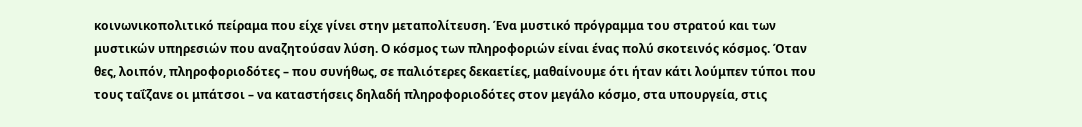κοινωνικοπολιτικό πείραμα που είχε γίνει στην μεταπολίτευση. Ένα μυστικό πρόγραμμα του στρατού και των μυστικών υπηρεσιών που αναζητούσαν λύση. Ο κόσμος των πληροφοριών είναι ένας πολύ σκοτεινός κόσμος. Όταν θες, λοιπόν, πληροφοριοδότες – που συνήθως, σε παλιότερες δεκαετίες, μαθαίνουμε ότι ήταν κάτι λούμπεν τύποι που τους ταΐζανε οι μπάτσοι – να καταστήσεις δηλαδή πληροφοριοδότες στον μεγάλο κόσμο, στα υπουργεία, στις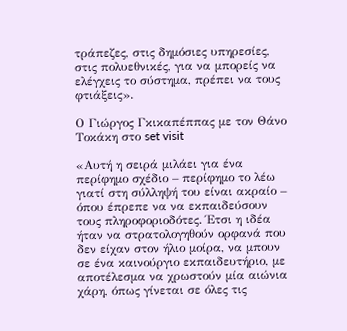τράπεζες, στις δημόσιες υπηρεσίες, στις πολυεθνικές, για να μπορείς να ελέγχεις το σύστημα, πρέπει να τους φτιάξεις».

Ο Γιώργος Γκικαπέππας με τον Θάνο Τοκάκη στο set visit

«Αυτή η σειρά μιλάει για ένα περίφημο σχέδιο – περίφημο το λέω γιατί στη σύλληψή του είναι ακραίο – όπου έπρεπε να να εκπαιδεύσουν τους πληροφοριοδότες. Έτσι η ιδέα ήταν να στρατολογηθούν ορφανά που δεν είχαν στον ήλιο μοίρα, να μπουν σε ένα καινούργιο εκπαιδευτήριο, με αποτέλεσμα να χρωστούν μία αιώνια χάρη, όπως γίνεται σε όλες τις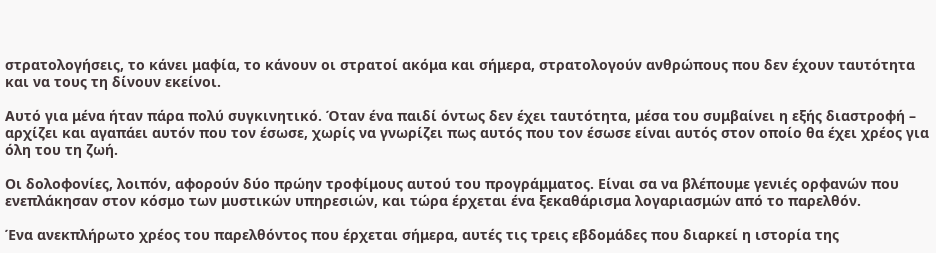στρατολογήσεις, το κάνει μαφία, το κάνουν οι στρατοί ακόμα και σήμερα, στρατολογούν ανθρώπους που δεν έχουν ταυτότητα και να τους τη δίνουν εκείνοι.

Αυτό για μένα ήταν πάρα πολύ συγκινητικό. Όταν ένα παιδί όντως δεν έχει ταυτότητα, μέσα του συμβαίνει η εξής διαστροφή – αρχίζει και αγαπάει αυτόν που τον έσωσε, χωρίς να γνωρίζει πως αυτός που τον έσωσε είναι αυτός στον οποίο θα έχει χρέος για όλη του τη ζωή.

Οι δολοφονίες, λοιπόν, αφορούν δύο πρώην τροφίμους αυτού του προγράμματος. Είναι σα να βλέπουμε γενιές ορφανών που ενεπλάκησαν στον κόσμο των μυστικών υπηρεσιών, και τώρα έρχεται ένα ξεκαθάρισμα λογαριασμών από το παρελθόν.

Ένα ανεκπλήρωτο χρέος του παρελθόντος που έρχεται σήμερα, αυτές τις τρεις εβδομάδες που διαρκεί η ιστορία της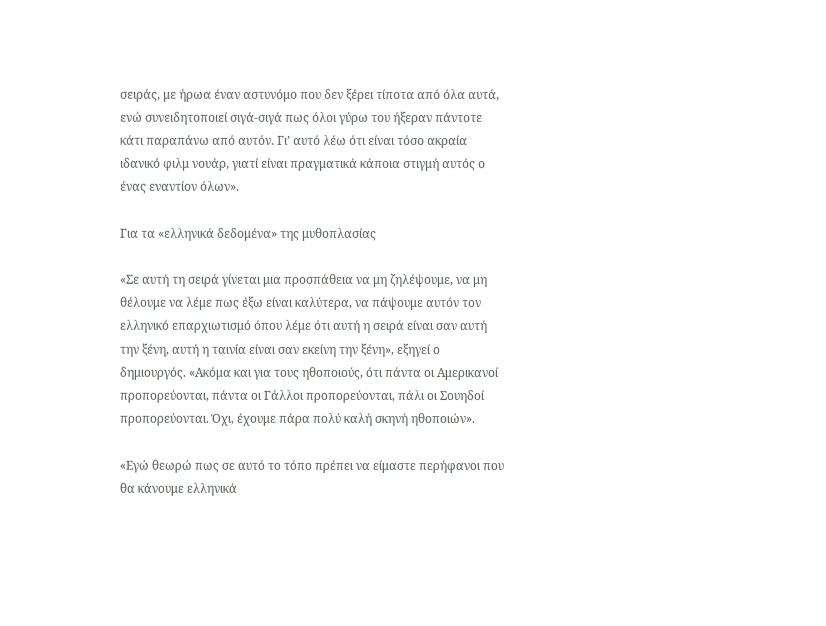σειράς, με ήρωα έναν αστυνόμο που δεν ξέρει τίποτα από όλα αυτά, ενώ συνειδητοποιεί σιγά-σιγά πως όλοι γύρω του ήξεραν πάντοτε κάτι παραπάνω από αυτόν. Γι’ αυτό λέω ότι είναι τόσο ακραία ιδανικό φιλμ νουάρ, γιατί είναι πραγματικά κάποια στιγμή αυτός ο ένας εναντίον όλων».

Για τα «ελληνικά δεδομένα» της μυθοπλασίας

«Σε αυτή τη σειρά γίνεται μια προσπάθεια να μη ζηλέψουμε, να μη θέλουμε να λέμε πως έξω είναι καλύτερα, να πάψουμε αυτόν τον ελληνικό επαρχιωτισμό όπου λέμε ότι αυτή η σειρά είναι σαν αυτή την ξένη, αυτή η ταινία είναι σαν εκείνη την ξένη», εξηγεί ο δημιουργός. «Ακόμα και για τους ηθοποιούς, ότι πάντα οι Αμερικανοί προπορεύονται, πάντα οι Γάλλοι προπορεύονται, πάλι οι Σουηδοί προπορεύονται. Όχι, έχουμε πάρα πολύ καλή σκηνή ηθοποιών».

«Εγώ θεωρώ πως σε αυτό το τόπο πρέπει να είμαστε περήφανοι που θα κάνουμε ελληνικά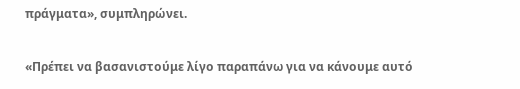πράγματα», συμπληρώνει.

«Πρέπει να βασανιστούμε λίγο παραπάνω για να κάνουμε αυτό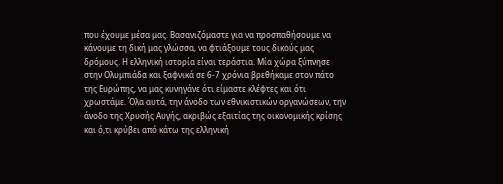που έχουμε μέσα μας. Βασανιζόμαστε για να προσπαθήσουμε να κάνουμε τη δική μας γλώσσα, να φτιάξουμε τους δικούς μας δρόμους. Η ελληνική ιστορία είναι τεράστια. Μία χώρα ξύπνησε στην Ολυμπιάδα και ξαφνικά σε 6-7 χρόνια βρεθήκαμε στον πάτο της Ευρώπης, να μας κυνηγάνε ότι είμαστε κλέφτες και ότι χρωστάμε. Όλα αυτά, την άνοδο των εθνικιστικών οργανώσεων, την άνοδο της Χρυσής Αυγής, ακριβώς εξαιτίας της οικονομικής κρίσης και ό,τι κρύβει από κάτω της ελληνική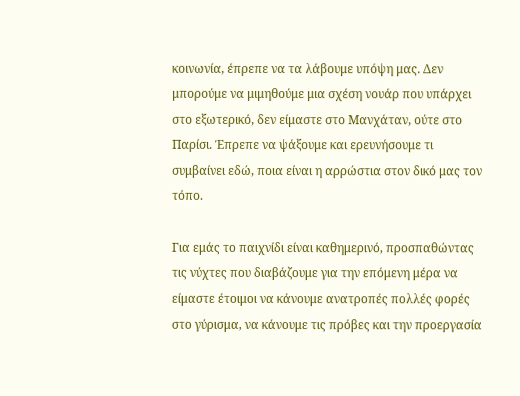κοινωνία, έπρεπε να τα λάβουμε υπόψη μας. Δεν μπορούμε να μιμηθούμε μια σχέση νουάρ που υπάρχει στο εξωτερικό, δεν είμαστε στο Μανχάταν, ούτε στο Παρίσι. Έπρεπε να ψάξουμε και ερευνήσουμε τι συμβαίνει εδώ, ποια είναι η αρρώστια στον δικό μας τον τόπο.

Για εμάς το παιχνίδι είναι καθημερινό, προσπαθώντας τις νύχτες που διαβάζουμε για την επόμενη μέρα να είμαστε έτοιμοι να κάνουμε ανατροπές πολλές φορές στο γύρισμα, να κάνουμε τις πρόβες και την προεργασία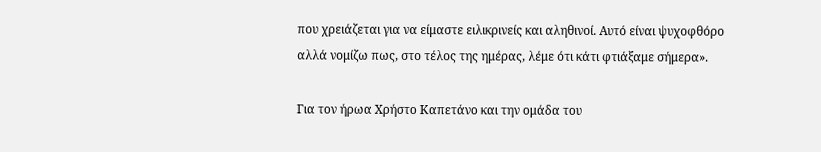που χρειάζεται για να είμαστε ειλικρινείς και αληθινοί. Αυτό είναι ψυχοφθόρο αλλά νομίζω πως, στο τέλος της ημέρας, λέμε ότι κάτι φτιάξαμε σήμερα».

Για τον ήρωα Χρήστο Καπετάνο και την ομάδα του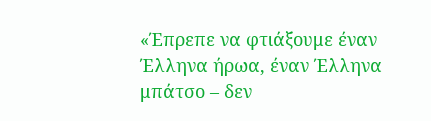«Έπρεπε να φτιάξουμε έναν Έλληνα ήρωα, έναν Έλληνα μπάτσο – δεν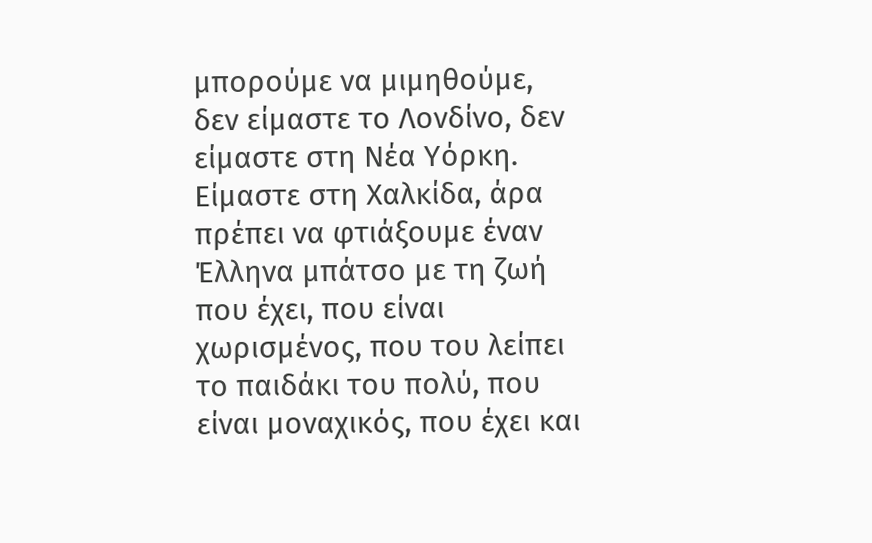μπορούμε να μιμηθούμε, δεν είμαστε το Λονδίνο, δεν είμαστε στη Νέα Υόρκη. Είμαστε στη Χαλκίδα, άρα πρέπει να φτιάξουμε έναν Έλληνα μπάτσο με τη ζωή που έχει, που είναι χωρισμένος, που του λείπει το παιδάκι του πολύ, που είναι μοναχικός, που έχει και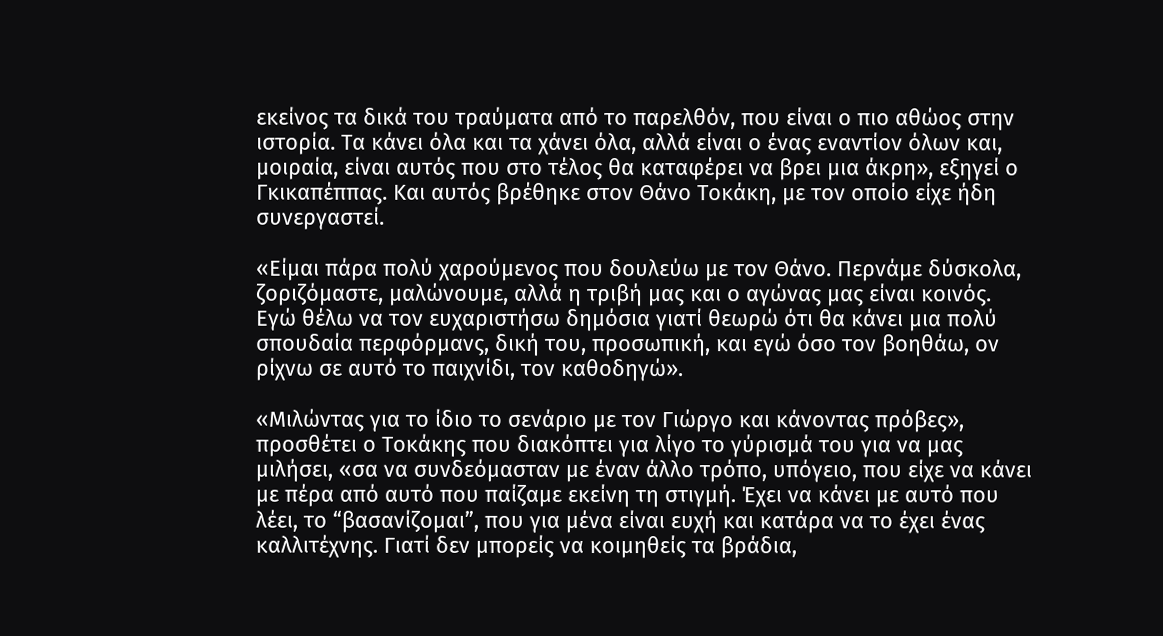εκείνος τα δικά του τραύματα από το παρελθόν, που είναι ο πιο αθώος στην ιστορία. Τα κάνει όλα και τα χάνει όλα, αλλά είναι ο ένας εναντίον όλων και, μοιραία, είναι αυτός που στο τέλος θα καταφέρει να βρει μια άκρη», εξηγεί ο Γκικαπέππας. Και αυτός βρέθηκε στον Θάνο Τοκάκη, με τον οποίο είχε ήδη συνεργαστεί.

«Είμαι πάρα πολύ χαρούμενος που δουλεύω με τον Θάνο. Περνάμε δύσκολα, ζοριζόμαστε, μαλώνουμε, αλλά η τριβή μας και ο αγώνας μας είναι κοινός. Εγώ θέλω να τον ευχαριστήσω δημόσια γιατί θεωρώ ότι θα κάνει μια πολύ σπουδαία περφόρμανς, δική του, προσωπική, και εγώ όσο τον βοηθάω, ον ρίχνω σε αυτό το παιχνίδι, τον καθοδηγώ».

«Μιλώντας για το ίδιο το σενάριο με τον Γιώργο και κάνοντας πρόβες», προσθέτει ο Τοκάκης που διακόπτει για λίγο το γύρισμά του για να μας μιλήσει, «σα να συνδεόμασταν με έναν άλλο τρόπο, υπόγειο, που είχε να κάνει με πέρα από αυτό που παίζαμε εκείνη τη στιγμή. Έχει να κάνει με αυτό που λέει, το “βασανίζομαι”, που για μένα είναι ευχή και κατάρα να το έχει ένας καλλιτέχνης. Γιατί δεν μπορείς να κοιμηθείς τα βράδια,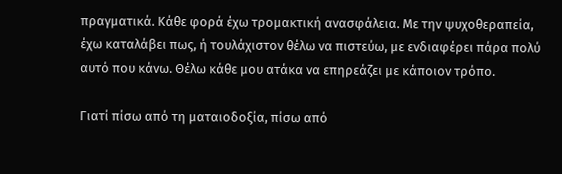πραγματικά. Κάθε φορά έχω τρομακτική ανασφάλεια. Με την ψυχοθεραπεία, έχω καταλάβει πως, ή τουλάχιστον θέλω να πιστεύω, με ενδιαφέρει πάρα πολύ αυτό που κάνω. Θέλω κάθε μου ατάκα να επηρεάζει με κάποιον τρόπο.

Γιατί πίσω από τη ματαιοδοξία, πίσω από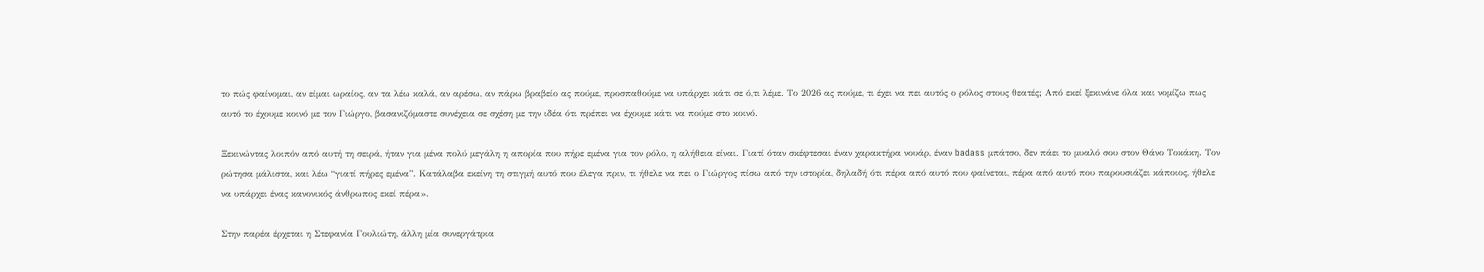το πώς φαίνομαι, αν είμαι ωραίος, αν τα λέω καλά, αν αρέσω, αν πάρω βραβείο ας πούμε, προσπαθούμε να υπάρχει κάτι σε ό,τι λέμε. Το 2026 ας πούμε, τι έχει να πει αυτός ο ρόλος στους θεατές; Από εκεί ξεκινάνε όλα και νομίζω πως αυτό το έχουμε κοινό με τον Γιώργο, βασανιζόμαστε συνέχεια σε σχέση με την ιδέα ότι πρέπει να έχουμε κάτι να πούμε στο κοινό.

Ξεκινώντας λοιπόν από αυτή τη σειρά, ήταν για μένα πολύ μεγάλη η απορία που πήρε εμένα για τον ρόλο, η αλήθεια είναι. Γιατί όταν σκέφτεσαι έναν χαρακτήρα νουάρ, έναν badass μπάτσο, δεν πάει το μυαλό σου στον Θάνο Τοκάκη. Τον ρώτησα μάλιστα, και λέω “γιατί πήρες εμένα”. Κατάλαβα εκείνη τη στιγμή αυτό που έλεγα πριν, τι ήθελε να πει ο Γιώργος πίσω από την ιστορία, δηλαδή ότι πέρα από αυτό που φαίνεται, πέρα από αυτό που παρουσιάζει κάποιος, ήθελε να υπάρχει ένας κανονικός άνθρωπος εκεί πέρα».

Στην παρέα έρχεται η Στεφανία Γουλιώτη, άλλη μία συνεργάτρια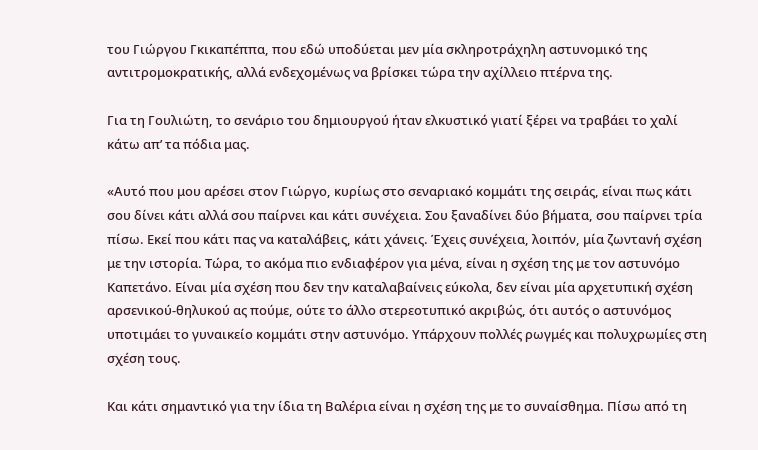του Γιώργου Γκικαπέππα, που εδώ υποδύεται μεν μία σκληροτράχηλη αστυνομικό της αντιτρομοκρατικής, αλλά ενδεχομένως να βρίσκει τώρα την αχίλλειο πτέρνα της.

Για τη Γουλιώτη, το σενάριο του δημιουργού ήταν ελκυστικό γιατί ξέρει να τραβάει το χαλί κάτω απ’ τα πόδια μας.

«Αυτό που μου αρέσει στον Γιώργο, κυρίως στο σεναριακό κομμάτι της σειράς, είναι πως κάτι σου δίνει κάτι αλλά σου παίρνει και κάτι συνέχεια. Σου ξαναδίνει δύο βήματα, σου παίρνει τρία πίσω. Εκεί που κάτι πας να καταλάβεις, κάτι χάνεις. Έχεις συνέχεια, λοιπόν, μία ζωντανή σχέση με την ιστορία. Τώρα, το ακόμα πιο ενδιαφέρον για μένα, είναι η σχέση της με τον αστυνόμο Καπετάνο. Είναι μία σχέση που δεν την καταλαβαίνεις εύκολα, δεν είναι μία αρχετυπική σχέση αρσενικού-θηλυκού ας πούμε, ούτε το άλλο στερεοτυπικό ακριβώς, ότι αυτός ο αστυνόμος υποτιμάει το γυναικείο κομμάτι στην αστυνόμο. Υπάρχουν πολλές ρωγμές και πολυχρωμίες στη σχέση τους.

Και κάτι σημαντικό για την ίδια τη Βαλέρια είναι η σχέση της με το συναίσθημα. Πίσω από τη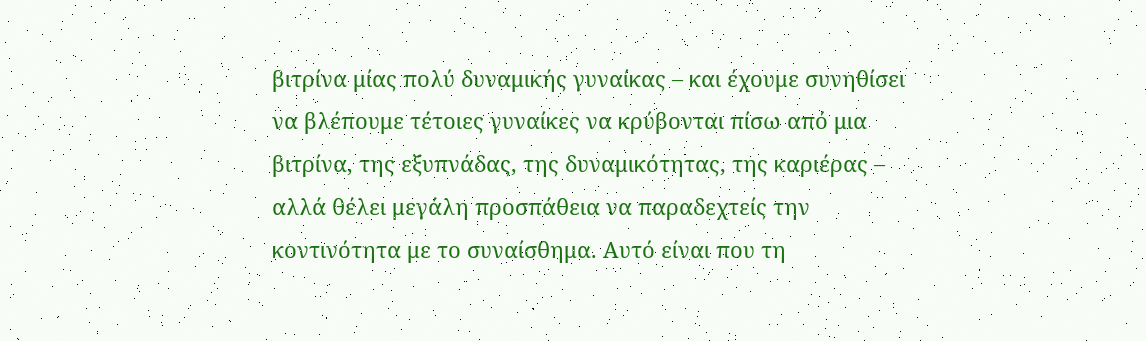βιτρίνα μίας πολύ δυναμικής γυναίκας – και έχουμε συνηθίσει να βλέπουμε τέτοιες γυναίκες να κρύβονται πίσω από μια βιτρίνα, της εξυπνάδας, της δυναμικότητας, της καριέρας – αλλά θέλει μεγάλη προσπάθεια να παραδεχτείς την κοντινότητα με το συναίσθημα. Αυτό είναι που τη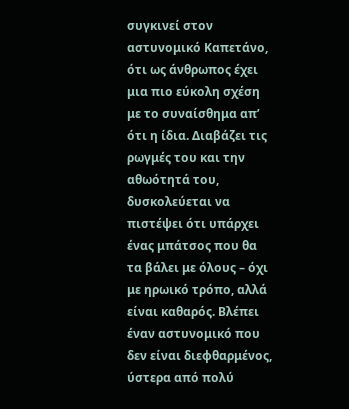συγκινεί στον αστυνομικό Καπετάνο, ότι ως άνθρωπος έχει μια πιο εύκολη σχέση με το συναίσθημα απ’ ότι η ίδια. Διαβάζει τις ρωγμές του και την αθωότητά του, δυσκολεύεται να πιστέψει ότι υπάρχει ένας μπάτσος που θα τα βάλει με όλους – όχι με ηρωικό τρόπο, αλλά είναι καθαρός. Βλέπει έναν αστυνομικό που δεν είναι διεφθαρμένος, ύστερα από πολύ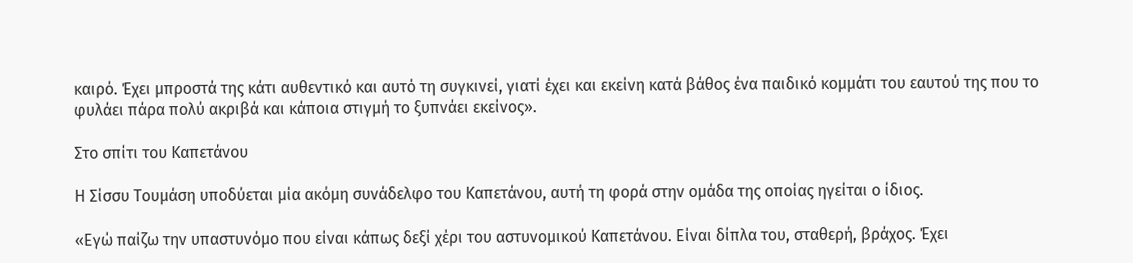καιρό. Έχει μπροστά της κάτι αυθεντικό και αυτό τη συγκινεί, γιατί έχει και εκείνη κατά βάθος ένα παιδικό κομμάτι του εαυτού της που το φυλάει πάρα πολύ ακριβά και κάποια στιγμή το ξυπνάει εκείνος».

Στο σπίτι του Καπετάνου

Η Σίσσυ Τουμάση υποδύεται μία ακόμη συνάδελφο του Καπετάνου, αυτή τη φορά στην ομάδα της οποίας ηγείται ο ίδιος.

«Εγώ παίζω την υπαστυνόμο που είναι κάπως δεξί χέρι του αστυνομικού Καπετάνου. Είναι δίπλα του, σταθερή, βράχος. Έχει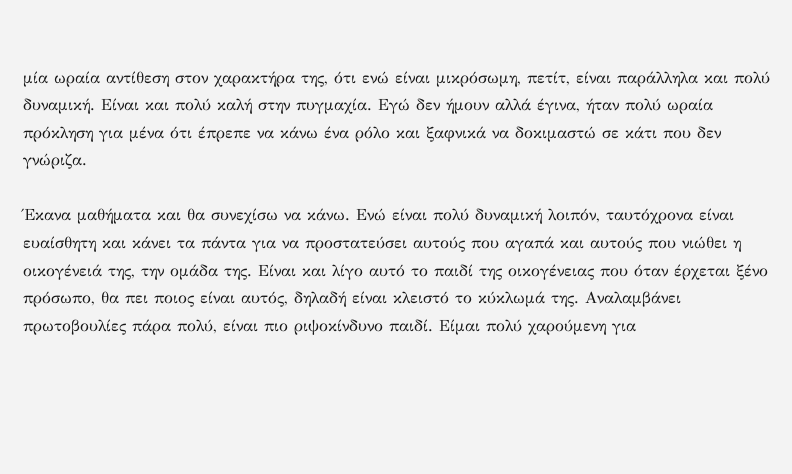μία ωραία αντίθεση στον χαρακτήρα της, ότι ενώ είναι μικρόσωμη, πετίτ, είναι παράλληλα και πολύ δυναμική. Είναι και πολύ καλή στην πυγμαχία. Εγώ δεν ήμουν αλλά έγινα, ήταν πολύ ωραία πρόκληση για μένα ότι έπρεπε να κάνω ένα ρόλο και ξαφνικά να δοκιμαστώ σε κάτι που δεν γνώριζα.

Έκανα μαθήματα και θα συνεχίσω να κάνω. Ενώ είναι πολύ δυναμική λοιπόν, ταυτόχρονα είναι ευαίσθητη και κάνει τα πάντα για να προστατεύσει αυτούς που αγαπά και αυτούς που νιώθει η οικογένειά της, την ομάδα της. Είναι και λίγο αυτό το παιδί της οικογένειας που όταν έρχεται ξένο πρόσωπο, θα πει ποιος είναι αυτός, δηλαδή είναι κλειστό το κύκλωμά της. Αναλαμβάνει πρωτοβουλίες πάρα πολύ, είναι πιο ριψοκίνδυνο παιδί. Είμαι πολύ χαρούμενη για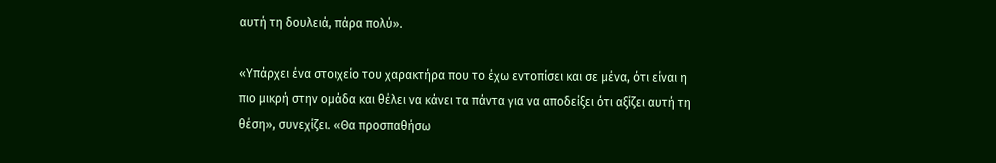αυτή τη δουλειά, πάρα πολύ».

«Υπάρχει ένα στοιχείο του χαρακτήρα που το έχω εντοπίσει και σε μένα, ότι είναι η πιο μικρή στην ομάδα και θέλει να κάνει τα πάντα για να αποδείξει ότι αξίζει αυτή τη θέση», συνεχίζει. «Θα προσπαθήσω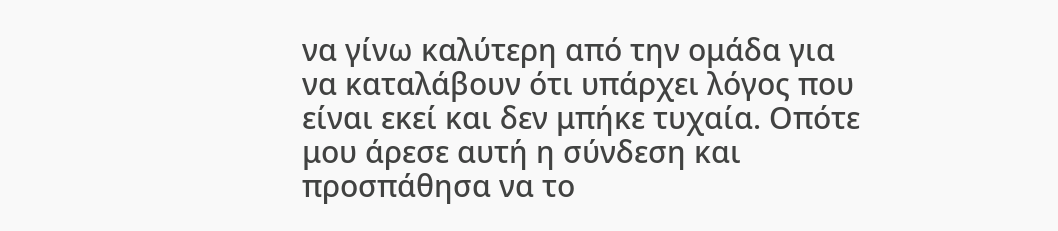να γίνω καλύτερη από την ομάδα για να καταλάβουν ότι υπάρχει λόγος που είναι εκεί και δεν μπήκε τυχαία. Οπότε μου άρεσε αυτή η σύνδεση και προσπάθησα να το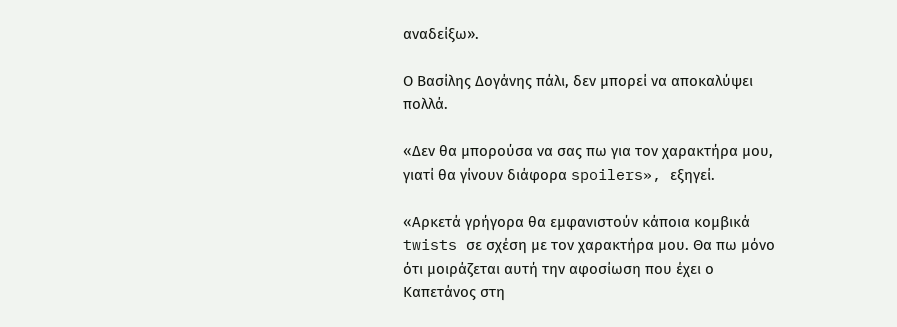αναδείξω».

Ο Βασίλης Δογάνης πάλι, δεν μπορεί να αποκαλύψει πολλά.

«Δεν θα μπορούσα να σας πω για τον χαρακτήρα μου, γιατί θα γίνουν διάφορα spoilers», εξηγεί.

«Αρκετά γρήγορα θα εμφανιστούν κάποια κομβικά twists σε σχέση με τον χαρακτήρα μου. Θα πω μόνο ότι μοιράζεται αυτή την αφοσίωση που έχει ο Καπετάνος στη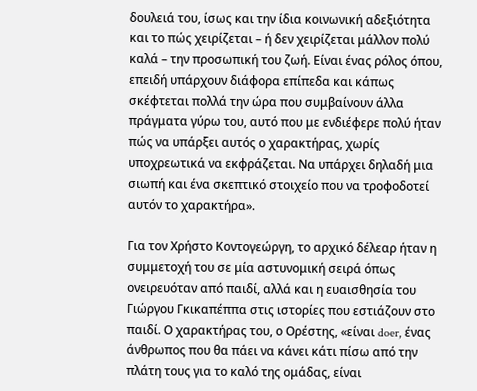δουλειά του, ίσως και την ίδια κοινωνική αδεξιότητα και το πώς χειρίζεται – ή δεν χειρίζεται μάλλον πολύ καλά – την προσωπική του ζωή. Είναι ένας ρόλος όπου, επειδή υπάρχουν διάφορα επίπεδα και κάπως σκέφτεται πολλά την ώρα που συμβαίνουν άλλα πράγματα γύρω του, αυτό που με ενδιέφερε πολύ ήταν πώς να υπάρξει αυτός ο χαρακτήρας, χωρίς υποχρεωτικά να εκφράζεται. Να υπάρχει δηλαδή μια σιωπή και ένα σκεπτικό στοιχείο που να τροφοδοτεί αυτόν το χαρακτήρα».

Για τον Χρήστο Κοντογεώργη, το αρχικό δέλεαρ ήταν η συμμετοχή του σε μία αστυνομική σειρά όπως ονειρευόταν από παιδί, αλλά και η ευαισθησία του Γιώργου Γκικαπέππα στις ιστορίες που εστιάζουν στο παιδί. Ο χαρακτήρας του, ο Ορέστης, «είναι doer, ένας άνθρωπος που θα πάει να κάνει κάτι πίσω από την πλάτη τους για το καλό της ομάδας, είναι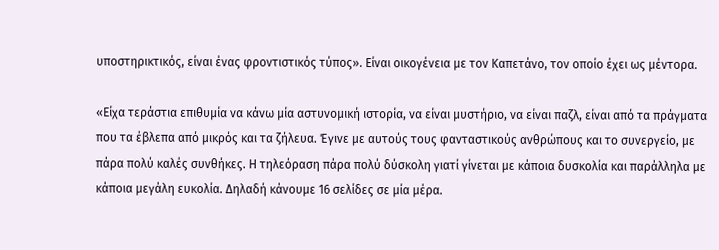υποστηρικτικός, είναι ένας φροντιστικός τύπος». Είναι οικογένεια με τον Καπετάνο, τον οποίο έχει ως μέντορα.

«Είχα τεράστια επιθυμία να κάνω μία αστυνομική ιστορία, να είναι μυστήριο, να είναι παζλ, είναι από τα πράγματα που τα έβλεπα από μικρός και τα ζήλευα. Έγινε με αυτούς τους φανταστικούς ανθρώπους και το συνεργείο, με πάρα πολύ καλές συνθήκες. Η τηλεόραση πάρα πολύ δύσκολη γιατί γίνεται με κάποια δυσκολία και παράλληλα με κάποια μεγάλη ευκολία. Δηλαδή κάνουμε 16 σελίδες σε μία μέρα.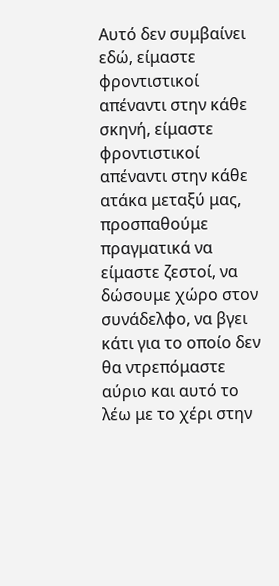Αυτό δεν συμβαίνει εδώ, είμαστε φροντιστικοί απέναντι στην κάθε σκηνή, είμαστε φροντιστικοί απέναντι στην κάθε ατάκα μεταξύ μας, προσπαθούμε πραγματικά να είμαστε ζεστοί, να δώσουμε χώρο στον συνάδελφο, να βγει κάτι για το οποίο δεν θα ντρεπόμαστε αύριο και αυτό το λέω με το χέρι στην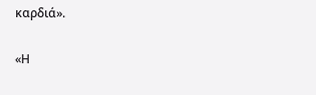καρδιά».

«Η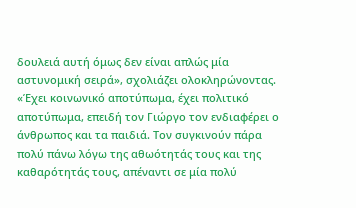δουλειά αυτή όμως δεν είναι απλώς μία αστυνομική σειρά», σχολιάζει ολοκληρώνοντας. «Έχει κοινωνικό αποτύπωμα, έχει πολιτικό αποτύπωμα, επειδή τον Γιώργο τον ενδιαφέρει ο άνθρωπος και τα παιδιά. Τον συγκινούν πάρα πολύ πάνω λόγω της αθωότητάς τους και της καθαρότητάς τους, απέναντι σε μία πολύ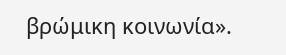βρώμικη κοινωνία».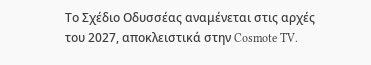Το Σχέδιο Οδυσσέας αναμένεται στις αρχές του 2027, αποκλειστικά στην Cosmote TV.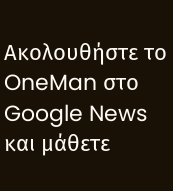Ακολουθήστε το OneMan στο Google News και μάθετε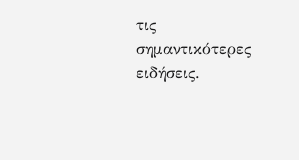τις σημαντικότερες ειδήσεις.